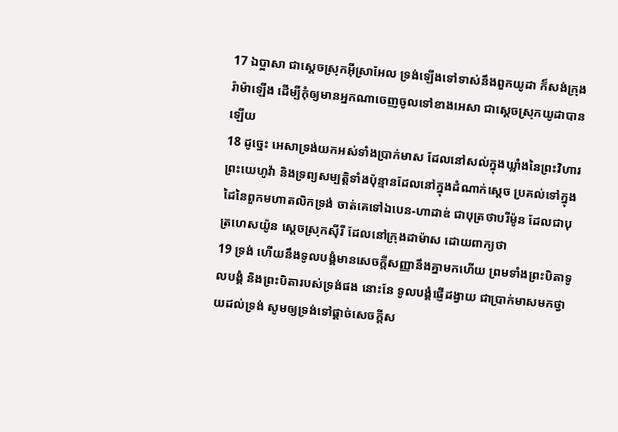17 ឯប្អាសា ជាស្តេចស្រុកអ៊ីស្រាអែល ទ្រង់ឡើងទៅទាស់នឹងពួកយូដា ក៏សង់ក្រុងរ៉ាម៉ាឡើង ដើម្បីកុំឲ្យមានអ្នកណាចេញចូលទៅខាងអេសា ជាស្តេចស្រុកយូដាបានឡើយ
18 ដូច្នេះ អេសាទ្រង់យកអស់ទាំងប្រាក់មាស ដែលនៅសល់ក្នុងឃ្លាំងនៃព្រះវិហារព្រះយេហូវ៉ា និងទ្រព្យសម្បត្តិទាំងប៉ុន្មានដែលនៅក្នុងដំណាក់ស្តេច ប្រគល់ទៅក្នុងដៃនៃពួកមហាតលិកទ្រង់ ចាត់គេទៅឯបេន-ហាដាឌ់ ជាបុត្រថាបរីម៉ូន ដែលជាបុត្រហេសយ៉ូន ស្តេចស្រុកស៊ីរី ដែលនៅក្រុងដាម៉ាស ដោយពាក្យថា
19 ទ្រង់ ហើយនឹងទូលបង្គំមានសេចក្តីសញ្ញានឹងគ្នាមកហើយ ព្រមទាំងព្រះបិតាទូលបង្គំ និងព្រះបិតារបស់ទ្រង់ផង នោះនែ ទូលបង្គំផ្ញើដង្វាយ ជាប្រាក់មាសមកថ្វាយដល់ទ្រង់ សូមឲ្យទ្រង់ទៅផ្តាច់សេចក្តីស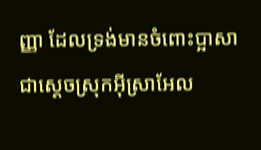ញ្ញា ដែលទ្រង់មានចំពោះប្អាសា ជាស្តេចស្រុកអ៊ីស្រាអែល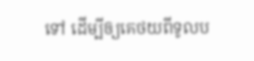ទៅ ដើម្បីឲ្យគេថយពីទូលប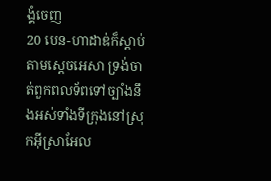ង្គំចេញ
20 បេន-ហាដាឌ់ក៏ស្តាប់តាមស្តេចអេសា ទ្រង់ចាត់ពួកពលទ័ពទៅច្បាំងនឹងអស់ទាំងទីក្រុងនៅស្រុកអ៊ីស្រាអែល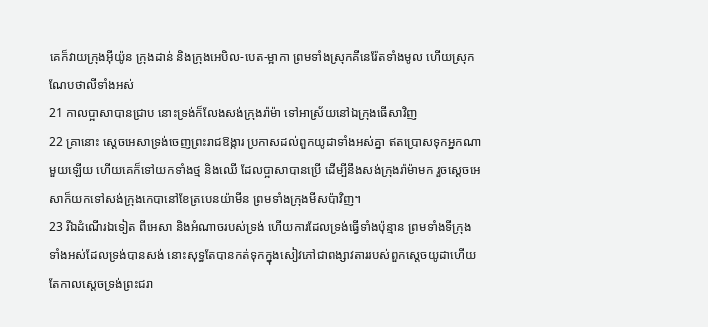គេក៏វាយក្រុងអ៊ីយ៉ូន ក្រុងដាន់ និងក្រុងអេបិល-បេត-ម្អាកា ព្រមទាំងស្រុកគីនេរ៉ែតទាំងមូល ហើយស្រុកណែបថាលីទាំងអស់
21 កាលប្អាសាបានជ្រាប នោះទ្រង់ក៏លែងសង់ក្រុងរ៉ាម៉ា ទៅអាស្រ័យនៅឯក្រុងធើសាវិញ
22 គ្រានោះ ស្តេចអេសាទ្រង់ចេញព្រះរាជឱង្ការ ប្រកាសដល់ពួកយូដាទាំងអស់គ្នា ឥតប្រោសទុកអ្នកណាមួយឡើយ ហើយគេក៏ទៅយកទាំងថ្ម និងឈើ ដែលប្អាសាបានប្រើ ដើម្បីនឹងសង់ក្រុងរ៉ាម៉ាមក រួចស្តេចអេសាក៏យកទៅសង់ក្រុងកេបានៅខែត្របេនយ៉ាមីន ព្រមទាំងក្រុងមីសប៉ាវិញ។
23 រីឯដំណើរឯទៀត ពីអេសា និងអំណាចរបស់ទ្រង់ ហើយការដែលទ្រង់ធ្វើទាំងប៉ុន្មាន ព្រមទាំងទីក្រុងទាំងអស់ដែលទ្រង់បានសង់ នោះសុទ្ធតែបានកត់ទុកក្នុងសៀវភៅជាពង្សាវតាររបស់ពួកស្តេចយូដាហើយ តែកាលស្តេចទ្រង់ព្រះជរា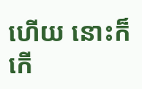ហើយ នោះក៏កើ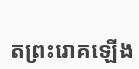តព្រះរោគឡើង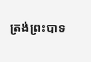ត្រង់ព្រះបាទ